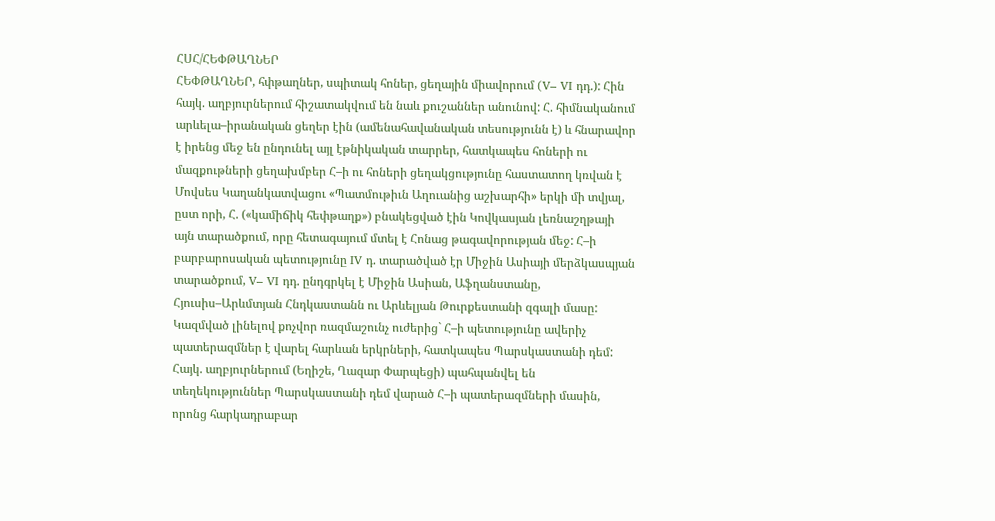ՀՍՀ/ՀԵՓԹԱՂՆԵՐ
ՀԵՓԹԱՂՆԵՐ, հփթաղներ, սպիտակ հոներ, ցեղային միավորում (V– VI դդ.): Հին հայկ. աղբյուրներում հիշատակվում են նաև քուշաններ անունով: Հ. հիմնականում արևելա–իրանական ցեղեր էին (ամենահավանական տեսությունն է) և հնարավոր է իրենց մեջ են ընդունել այլ էթնիկական տարրեր, հատկապես հոների ու մազքութների ցեղախմբեր Հ–ի ու հոների ցեղակցությունը հաստատող կռվան է Մովսես Կաղանկատվացու «Պատմութիւն Աղուանից աշխարհի» երկի մի տվյալ, ըստ որի, Հ. («կամիճիկ հեփթաղք») բնակեցված էին Կովկասյան լեռնաշղթայի այն տարածքում, որը հետագայում մտել է Հոնաց թագավորության մեջ: Հ–ի բարբարոսական պետությունը IV դ. տարածված էր Միջին Ասիայի մերձկասպյան տարածքում, V– VI դդ. ընդգրկել է Միջին Ասիան, Աֆղանստանը, Հյուսիս–Արևմտյան Հնդկաստանն ու Արևելյան Թուրքեստանի զգալի մասը: Կազմված լինելով քոչվոր ռազմաշունչ ուժերից` Հ–ի պետությունը ավերիչ պատերազմներ է վարել հարևան երկրների, հատկապես Պարսկաստանի դեմ: Հայկ. աղբյուրներում (Եղիշե, Ղազար Փարպեցի) պահպանվել են տեղեկություններ Պարսկաստանի դեմ վարած Հ–ի պատերազմների մասին, որոնց հարկադրաբար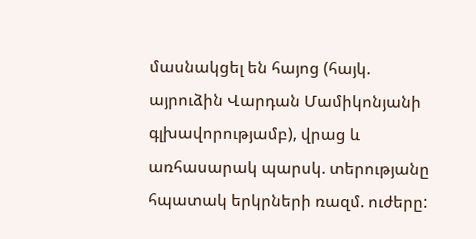մասնակցել են հայոց (հայկ. այրուձին Վարդան Մամիկոնյանի գլխավորությամբ), վրաց և առհասարակ պարսկ. տերությանը հպատակ երկրների ռազմ. ուժերը: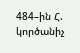484–ին Հ. կործանիչ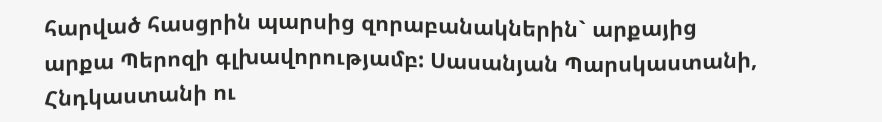հարված հասցրին պարսից զորաբանակներին` արքայից արքա Պերոզի գլխավորությամբ: Սասանյան Պարսկաստանի, Հնդկաստանի ու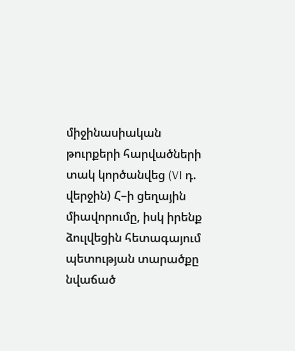միջինասիական թուրքերի հարվածների տակ կործանվեց (VI դ. վերջին) Հ–ի ցեղային միավորումը, իսկ իրենք ձուլվեցին հետագայում պետության տարածքը նվաճած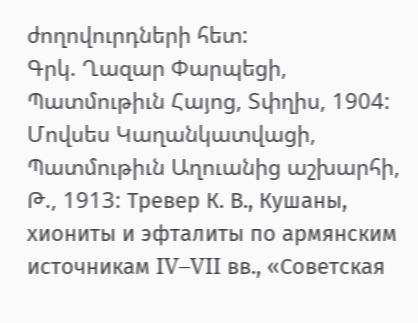ժողովուրդների հետ:
Գրկ. Ղազար Փարպեցի, Պատմութիւն Հայոց, Տփղիս, 1904: Մովսես Կաղանկատվացի, Պատմութիւն Աղուանից աշխարհի, Թ., 1913: Тревер К. В., Кушаны, хиониты и эфталиты по армянским источникам IV–VII вв., «Советская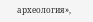археология»,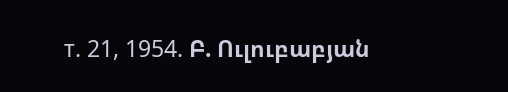т. 21, 1954. Բ. Ուլուբաբյան